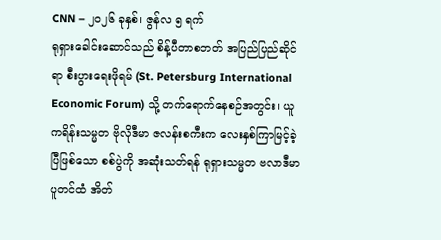CNN – ၂၀၂၆ ခုနှစ်၊ ဇွန်လ ၅ ရက်
ရုရှားခေါင်းဆောင်သည် စိန့်ပီတာစဘတ် အပြည်ပြည်ဆိုင်ရာ စီးပွားရေးဖိုရမ် (St. Petersburg International Economic Forum) သို့ တက်ရောက်နေစဉ်အတွင်း၊ ယူကရိန်းသမ္မတ ဗိုလိုဒီမာ ဇလန်းစကီးက လေးနှစ်ကြာမြင့်ခဲ့ပြီဖြစ်သော စစ်ပွဲကို အဆုံးသတ်ရန် ရုရှားသမ္မတ ဗလာဒီမာပူတင်ထံ အိတ်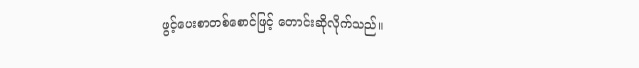ဖွင့်ပေးစာတစ်စောင်ဖြင့် တောင်းဆိုလိုက်သည်။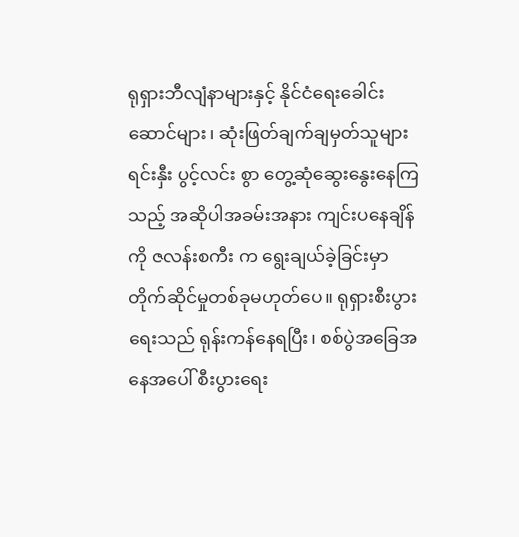ရုရှားဘီလျံနာများနှင့် နိုင်ငံရေးခေါင်းဆောင်များ၊ ဆုံးဖြတ်ချက်ချမှတ်သူများ ရင်းနှီး ပွင့်လင်း စွာ တွေ့ဆုံဆွေးနွေးနေကြသည့် အဆိုပါအခမ်းအနား ကျင်းပနေချိန်ကို ဇလန်းစကီး က ရွေးချယ်ခဲ့ခြင်းမှာ တိုက်ဆိုင်မှုတစ်ခုမဟုတ်ပေ။ ရုရှားစီးပွားရေးသည် ရုန်းကန်နေရပြီး၊ စစ်ပွဲအခြေအနေအပေါ် စီးပွားရေး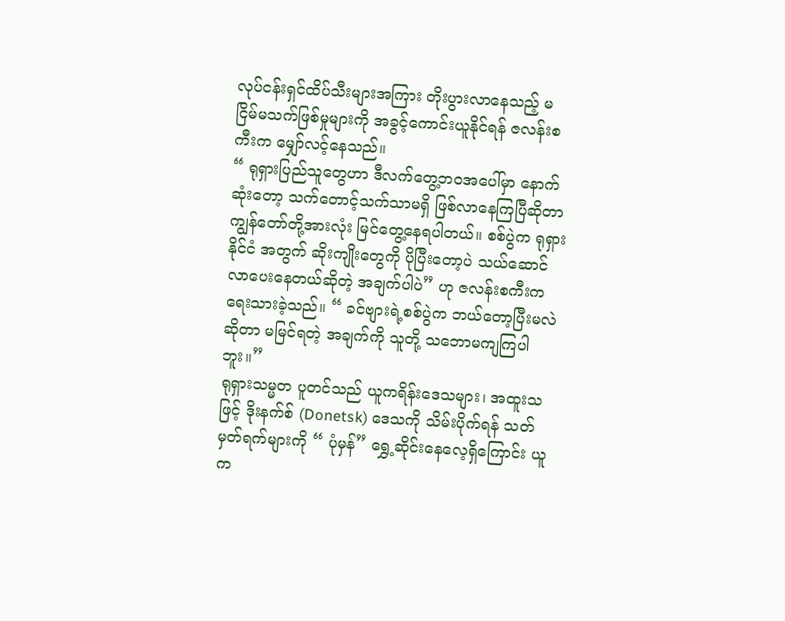လုပ်ငန်းရှင်ထိပ်သီးများအကြား တိုးပွားလာနေသည့် မငြိမ်မသက်ဖြစ်မှုများကို အခွင့်ကောင်းယူနိုင်ရန် ဇလန်းစကီးက မျှော်လင့်နေသည်။
“ ရုရှားပြည်သူတွေဟာ ဒီလက်တွေ့ဘဝအပေါ်မှာ နောက်ဆုံးတော့ သက်တောင့်သက်သာမရှိ ဖြစ်လာနေကြပြီဆိုတာ ကျွန်တော်တို့အားလုံး မြင်တွေ့နေရပါတယ်။ စစ်ပွဲက ရုရှားနိုင်ငံ အတွက် ဆိုးကျိုးတွေကို ပိုပြီးတော့ပဲ သယ်ဆောင်လာပေးနေတယ်ဆိုတဲ့ အချက်ပါပဲ” ဟု ဇလန်းစကီးက ရေးသားခဲ့သည်။ “ ခင်ဗျားရဲ့စစ်ပွဲက ဘယ်တော့ပြီးမလဲဆိုတာ မမြင်ရတဲ့ အချက်ကို သူတို့ သဘောမကျကြပါဘူး။”
ရုရှားသမ္မတ ပူတင်သည် ယူကရိန်းဒေသများ၊ အထူးသဖြင့် ဒိုးနက်စ် (Donetsk) ဒေသကို သိမ်းပိုက်ရန် သတ်မှတ်ရက်များကို “ ပုံမှန်” ရွှေ့ဆိုင်းနေလေ့ရှိကြောင်း ယူက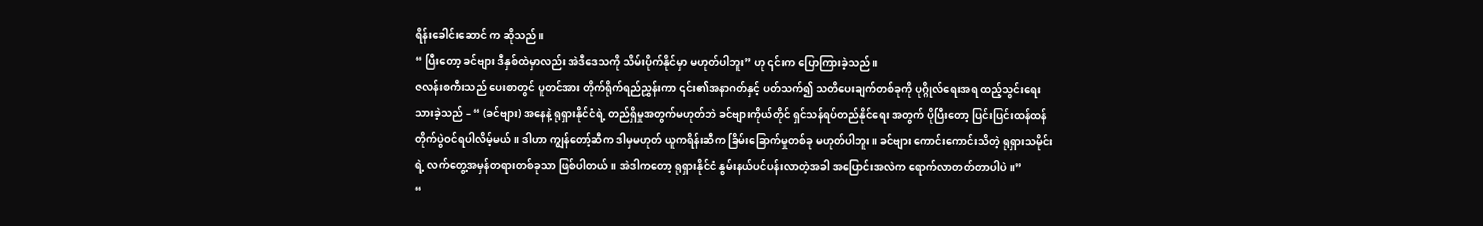ရိန်းခေါင်းဆောင် က ဆိုသည်။
“ ပြီးတော့ ခင်ဗျား ဒီနှစ်ထဲမှာလည်း အဲဒီဒေသကို သိမ်းပိုက်နိုင်မှာ မဟုတ်ပါဘူး” ဟု ၎င်းက ပြောကြားခဲ့သည်။
ဇလန်းစကီးသည် ပေးစာတွင် ပူတင်အား တိုက်ရိုက်ရည်ညွှန်းကာ ၎င်း၏အနာဂတ်နှင့် ပတ်သက်၍ သတိပေးချက်တစ်ခုကို ပုဂ္ဂိုလ်ရေးအရ ထည့်သွင်းရေးသားခဲ့သည် – “ (ခင်ဗျား) အနေနဲ့ ရုရှားနိုင်ငံရဲ့ တည်ရှိမှုအတွက်မဟုတ်ဘဲ ခင်ဗျားကိုယ်တိုင် ရှင်သန်ရပ်တည်နိုင်ရေး အတွက် ပိုပြီးတော့ ပြင်းပြင်းထန်ထန် တိုက်ပွဲဝင်ရပါလိမ့်မယ်။ ဒါဟာ ကျွန်တော့်ဆီက ဒါမှမဟုတ် ယူကရိန်းဆီက ခြိမ်းခြောက်မှုတစ်ခု မဟုတ်ပါဘူး။ ခင်ဗျား ကောင်းကောင်းသိတဲ့ ရုရှားသမိုင်းရဲ့ လက်တွေ့အမှန်တရားတစ်ခုသာ ဖြစ်ပါတယ်။ အဲဒါကတော့ ရုရှားနိုင်ငံ နွမ်းနယ်ပင်ပန်းလာတဲ့အခါ အပြောင်းအလဲက ရောက်လာတတ်တာပါပဲ။”
“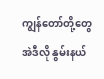ကျွန်တော်တို့တွေ အဲဒီလို နွမ်းနယ်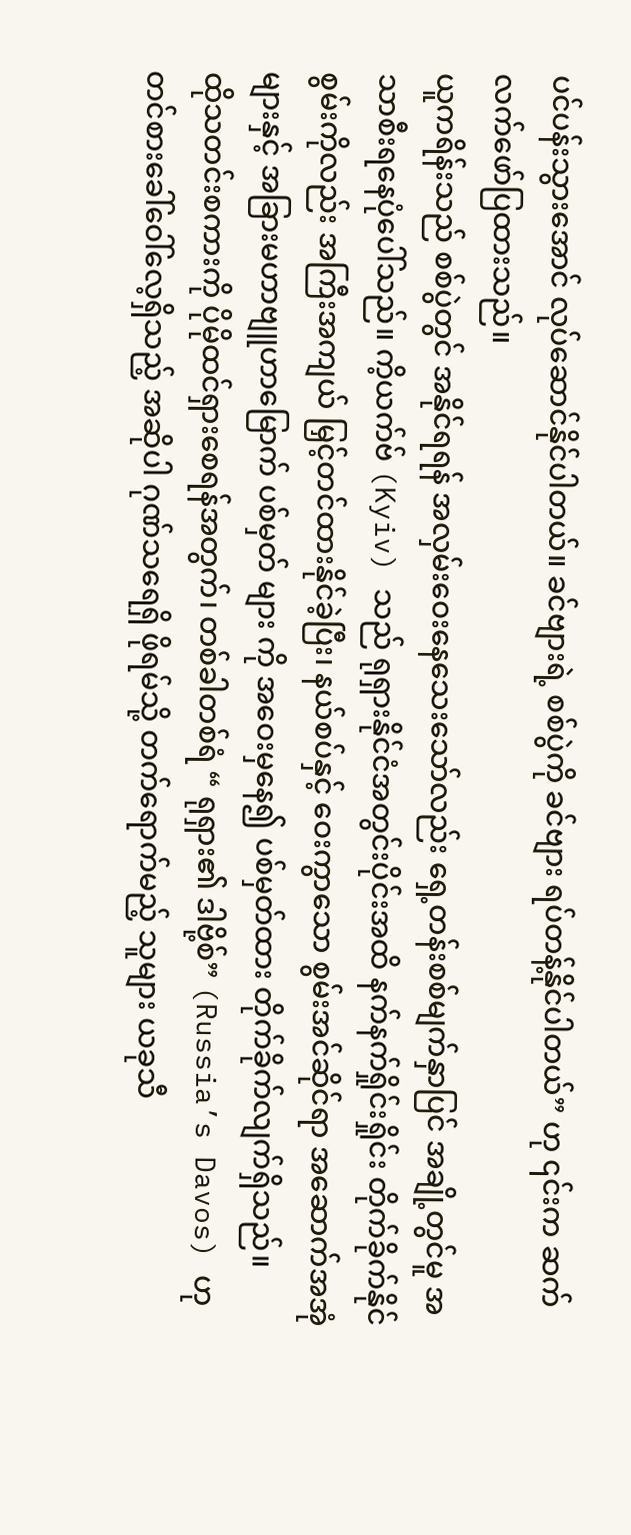ပင်ပန်းသွားအောင် လုပ်ဆောင်နိုင်ပါတယ်။ ခင်ဗျားရဲ့ စစ်ပွဲကို ခင်ဗျား ရပ်တန့်နိုင်ပါတယ်” ဟု ၎င်းက ဆက်လက်ဖော်ပြထားသည်။
ယူကရိန်းသည် စစ်ပွဲတွင် အနိုင်ရရန် အလှမ်းဝေးနေသေးသော်လည်း ရှေ့တန်းစစ်မျက်နှာပြင် အချို့တွင်မူ အသာစီးရနေပုံပေါ်သည်။ ကိ့ယက်ဗ် (Kyiv) သည် ရုရှားနိုင်ငံအတွင်းပိုင်းအထိ နက်နက်ရှိုင်းရှိုင်း တိုက်ခိုက်နိုင်စွမ်းကိုလည်း အကြီးအကျယ် မြှင့်တင်ထားနိုင်ခဲ့ပြီး၊ နယ်စပ်နှင့် ဝေးကွာသော စွမ်းအင်ဆိုင်ရာ အဆောက်အအုံများနှင့် အခြားမဟာဗျူဟာမြောက် ပစ်မှတ် များ ကို အဝေးမှနေ၍ ပစ်မှတ်ထား တိုက်ခိုက်လျက်ရှိသည်။
ထိုသတင်းစကားကို ပိုမိုထင်ရှားစေရန်အတွက်၊ တစ်ခါတစ်ရံ “ ရုရှား၏ ဒါဗို့စ်” (Russia’s Davos) ဟု တင်စားခေါ်ဝေါ်လေ့ရှိသည့် အဆိုပါ ဂုဏ်သရေရှိ ဖိုရမ်သို့ တက်ရောက်မည့် သူများ ယခုသီ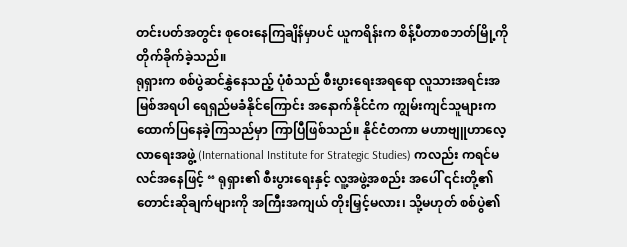တင်းပတ်အတွင်း စုဝေးနေကြချိန်မှာပင် ယူကရိန်းက စိန့်ပီတာစဘတ်မြို့ကို တိုက်ခိုက်ခဲ့သည်။
ရုရှားက စစ်ပွဲဆင်နွှဲနေသည့် ပုံစံသည် စီးပွားရေးအရရော လူသားအရင်းအမြစ်အရပါ ရေရှည်မခံနိုင်ကြောင်း အနောက်နိုင်ငံက ကျွမ်းကျင်သူများက ထောက်ပြနေခဲ့ကြသည်မှာ ကြာပြီဖြစ်သည်။ နိုင်ငံတကာ မဟာဗျူဟာလေ့လာရေးအဖွဲ့ (International Institute for Strategic Studies) ကလည်း ကရင်မလင်အနေဖြင့် “ ရုရှား၏ စီးပွားရေးနှင့် လူ့အဖွဲ့အစည်း အပေါ် ၎င်းတို့၏ တောင်းဆိုချက်များကို အကြီးအကျယ် တိုးမြှင့်မလား၊ သို့မဟုတ် စစ်ပွဲ၏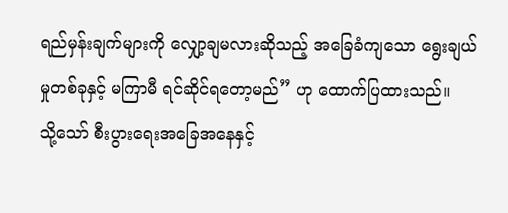ရည်မှန်းချက်များကို လျှော့ချမလားဆိုသည့် အခြေခံကျသော ရွေးချယ်မှုတစ်ခုနှင့် မကြာမီ ရင်ဆိုင်ရတော့မည်” ဟု ထောက်ပြထားသည်။
သို့သော် စီးပွားရေးအခြေအနေနှင့်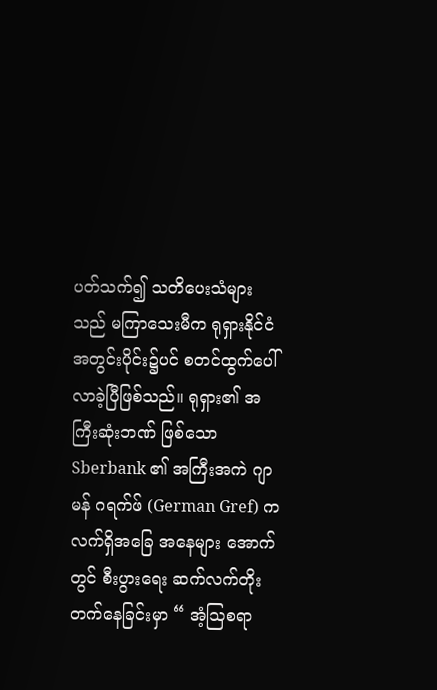ပတ်သက်၍ သတိပေးသံများသည် မကြာသေးမီက ရုရှားနိုင်ငံအတွင်းပိုင်း၌ပင် စတင်ထွက်ပေါ်လာခဲ့ပြီဖြစ်သည်။ ရုရှား၏ အကြီးဆုံးဘဏ် ဖြစ်သော Sberbank ၏ အကြီးအကဲ ဂျာမန် ဂရက်ဖ် (German Gref) က လက်ရှိအခြေ အနေများ အောက်တွင် စီးပွားရေး ဆက်လက်တိုးတက်နေခြင်းမှာ “ အံ့ဩစရာ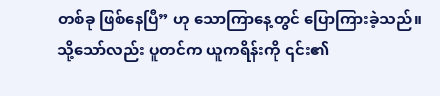တစ်ခု ဖြစ်နေပြီ” ဟု သောကြာနေ့တွင် ပြောကြားခဲ့သည်။
သို့သော်လည်း ပူတင်က ယူကရိန်းကို ၎င်း၏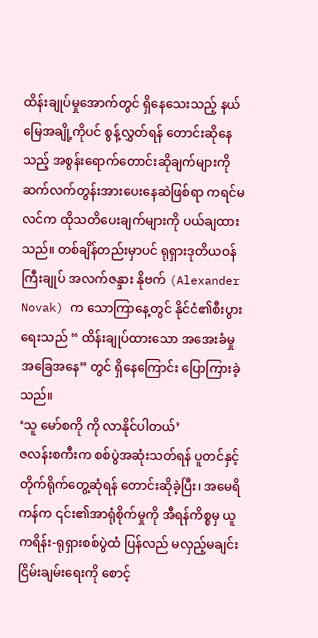ထိန်းချုပ်မှုအောက်တွင် ရှိနေသေးသည့် နယ်မြေအချို့ကိုပင် စွန့်လွှတ်ရန် တောင်းဆိုနေသည့် အစွန်းရောက်တောင်းဆိုချက်များကို ဆက်လက်တွန်းအားပေးနေဆဲဖြစ်ရာ ကရင်မလင်က ထိုသတိပေးချက်များကို ပယ်ချထား သည်။ တစ်ချိန်တည်းမှာပင် ရုရှားဒုတိယဝန်ကြီးချုပ် အလက်ဇန္ဒား နိုဗက် (Alexander Novak) က သောကြာနေ့တွင် နိုင်ငံ၏စီးပွားရေးသည် “ ထိန်းချုပ်ထားသော အအေးခံမှု အခြေအနေ” တွင် ရှိနေကြောင်း ပြောကြားခဲ့သည်။
‘သူ မော်စကို ကို လာနိုင်ပါတယ်’
ဇလန်းစကီးက စစ်ပွဲအဆုံးသတ်ရန် ပူတင်နှင့် တိုက်ရိုက်တွေ့ဆုံရန် တောင်းဆိုခဲ့ပြီး၊ အမေရိကန်က ၎င်း၏အာရုံစိုက်မှုကို အီရန်ကိစ္စမှ ယူကရိန်း-ရုရှားစစ်ပွဲထံ ပြန်လည် မလှည့်မချင်း ငြိမ်းချမ်းရေးကို စောင့်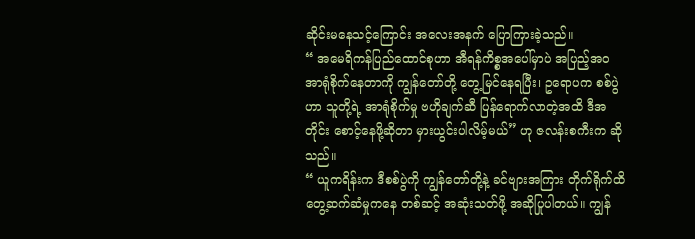ဆိုင်းမနေသင့်ကြောင်း အလေးအနက် ပြောကြားခဲ့သည်။
“ အမေရိကန်ပြည်ထောင်စုဟာ အီရန်ကိစ္စအပေါ်မှာပဲ အပြည့်အဝ အာရုံစိုက်နေတာကို ကျွန်တော်တို့ တွေ့မြင်နေရပြီး၊ ဥရောပက စစ်ပွဲဟာ သူတို့ရဲ့ အာရုံစိုက်မှု ဗဟိုချက်ဆီ ပြန်ရောက်လာတဲ့အထိ ဒီအတိုင်း စောင့်နေဖို့ဆိုတာ မှားယွင်းပါလိမ့်မယ်” ဟု ဇလန်းစကီးက ဆိုသည်။
“ ယူကရိန်းက ဒီစစ်ပွဲကို ကျွန်တော်တို့နဲ့ ခင်ဗျားအကြား တိုက်ရိုက်ထိတွေ့ဆက်ဆံမှုကနေ တစ်ဆင့် အဆုံးသတ်ဖို့ အဆိုပြုပါတယ်။ ကျွန်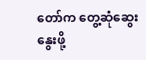တော်က တွေ့ဆုံဆွေးနွေးဖို့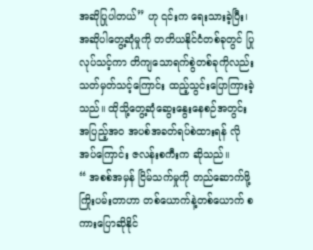အဆိုပြုပါတယ်” ဟု ၎င်းက ရေးသားခဲ့ပြီး၊ အဆိုပါတွေ့ဆုံမှုကို တတိယနိုင်ငံတစ်ခုတွင် ပြုလုပ်သင့်ကာ တိကျသောရက်စွဲတစ်ခုကိုလည်း သတ်မှတ်သင့်ကြောင်း ထည့်သွင်းပြောကြားခဲ့သည်။ ထိုသို့တွေ့ဆုံဆွေးနွေးနေစဉ်အတွင်း အပြည့်အဝ အပစ်အခတ်ရပ်စဲထားရန် လိုအပ်ကြောင်း ဇလန်းစကီးက ဆိုသည်။
“ အစစ်အမှန် ငြိမ်သက်မှုကို တည်ဆောက်ဖို့ ကြိုးပမ်းတာဟာ တစ်ယောက်နဲ့တစ်ယောက် စကားပြောဆိုနိုင်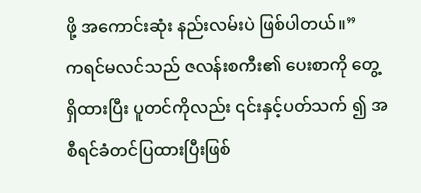ဖို့ အကောင်းဆုံး နည်းလမ်းပဲ ဖြစ်ပါတယ်။”
ကရင်မလင်သည် ဇလန်းစကီး၏ ပေးစာကို တွေ့ရှိထားပြီး ပူတင်ကိုလည်း ၎င်းနှင့်ပတ်သက် ၍ အစီရင်ခံတင်ပြထားပြီးဖြစ်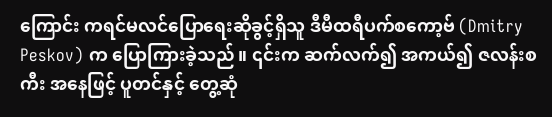ကြောင်း ကရင်မလင်ပြောရေးဆိုခွင့်ရှိသူ ဒီမီထရီပက်စကော့ဗ် (Dmitry Peskov) က ပြောကြားခဲ့သည်။ ၎င်းက ဆက်လက်၍ အကယ်၍ ဇလန်းစကီး အနေဖြင့် ပူတင်နှင့် တွေ့ဆုံ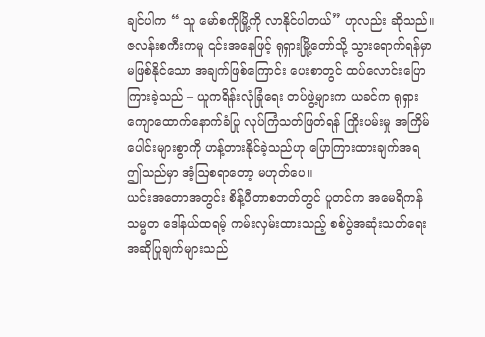ချင်ပါက “ သူ မော်စကိုမြို့ကို လာနိုင်ပါတယ်” ဟုလည်း ဆိုသည်။
ဇလန်းစကီးကမူ ၎င်းအနေဖြင့် ရုရှားမြို့တော်သို့ သွားရောက်ရန်မှာ မဖြစ်နိုင်သော အချက်ဖြစ်ကြောင်း ပေးစာတွင် ထပ်လောင်းပြောကြားခဲ့သည် – ယူကရိန်းလုံခြုံရေး တပ်ဖွဲ့များက ယခင်က ရုရှားကျောထောက်နောက်ခံပြု လုပ်ကြံသတ်ဖြတ်ရန် ကြိုးပမ်းမှု အကြိမ်ပေါင်းများစွာကို ဟန့်တားနိုင်ခဲ့သည်ဟု ပြောကြားထားချက်အရ ဤသည်မှာ အံ့ဩစရာတော့ မဟုတ်ပေ။
ယင်းအတောအတွင်း စိန့်ပီတာစဘတ်တွင် ပူတင်က အမေရိကန်သမ္မတ ဒေါ်နယ်ထရမ့် ကမ်းလှမ်းထားသည့် စစ်ပွဲအဆုံးသတ်ရေး အဆိုပြုချက်များသည်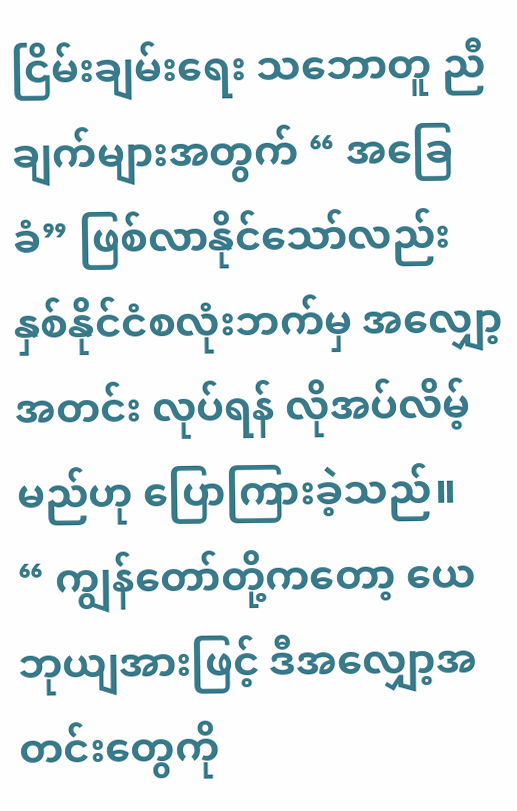ငြိမ်းချမ်းရေး သဘောတူ ညီချက်များအတွက် “ အခြေခံ” ဖြစ်လာနိုင်သော်လည်း နှစ်နိုင်ငံစလုံးဘက်မှ အလျှော့အတင်း လုပ်ရန် လိုအပ်လိမ့်မည်ဟု ပြောကြားခဲ့သည်။
“ ကျွန်တော်တို့ကတော့ ယေဘုယျအားဖြင့် ဒီအလျှော့အတင်းတွေကို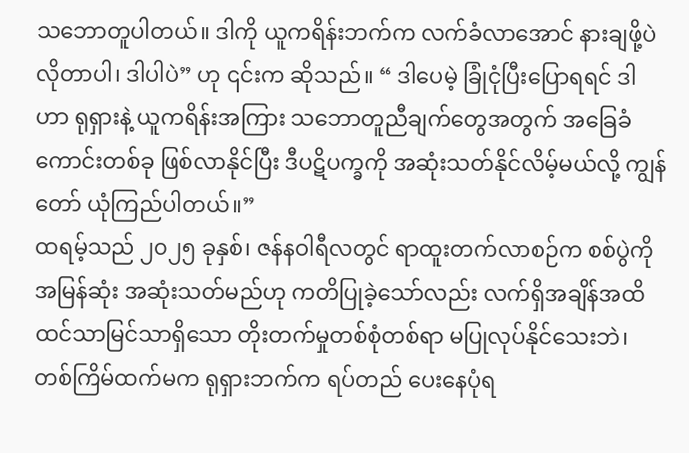သဘောတူပါတယ်။ ဒါကို ယူကရိန်းဘက်က လက်ခံလာအောင် နားချဖို့ပဲ လိုတာပါ၊ ဒါပါပဲ” ဟု ၎င်းက ဆိုသည်။ “ ဒါပေမဲ့ ခြုံငုံပြီးပြောရရင် ဒါဟာ ရုရှားနဲ့ ယူကရိန်းအကြား သဘောတူညီချက်တွေအတွက် အခြေခံကောင်းတစ်ခု ဖြစ်လာနိုင်ပြီး ဒီပဋိပက္ခကို အဆုံးသတ်နိုင်လိမ့်မယ်လို့ ကျွန်တော် ယုံကြည်ပါတယ်။”
ထရမ့်သည် ၂၀၂၅ ခုနှစ်၊ ဇန်နဝါရီလတွင် ရာထူးတက်လာစဉ်က စစ်ပွဲကို အမြန်ဆုံး အဆုံးသတ်မည်ဟု ကတိပြုခဲ့သော်လည်း လက်ရှိအချိန်အထိ ထင်သာမြင်သာရှိသော တိုးတက်မှုတစ်စုံတစ်ရာ မပြုလုပ်နိုင်သေးဘဲ၊ တစ်ကြိမ်ထက်မက ရုရှားဘက်က ရပ်တည် ပေးနေပုံရ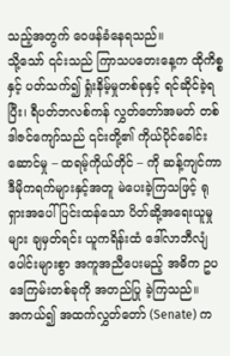သည့်အတွက် ဝေဖန်ခံနေရသည်။
သို့သော် ၎င်းသည် ကြာသပတေးနေ့က ထိုကိစ္စနှင့် ပတ်သက်၍ ရှုံးနိမ့်မှုတစ်ခုနှင့် ရင်ဆိုင်ခဲ့ရပြီး၊ ရီပတ်ဘလစ်ကန် လွှတ်တော်အမတ် တစ်ဒါဇင်ကျော်သည် ၎င်းတို့၏ ကိုယ်ပိုင်ခေါင်းဆောင်မှု – ထရမ့်ကိုယ်တိုင် – ကို ဆန့်ကျင်ကာ ဒီမိုကရက်များနှင့်အတူ မဲပေးခဲ့ကြသဖြင့် ရုရှားအပေါ် ပြင်းထန်သော ပိတ်ဆို့အရေးယူမှုများ ချမှတ်ရင်း ယူကရိန်းထံ ဒေါ်လာဘီလျံပေါင်းများစွာ အကူအညီပေးမည့် အဓိက ဥပဒေကြမ်းတစ်ခုကို အတည်ပြု ခဲ့ကြသည်။
အကယ်၍ အထက်လွှတ်တော် (Senate) က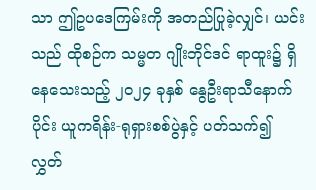သာ ဤဥပဒေကြမ်းကို အတည်ပြုခဲ့လျှင်၊ ယင်းသည် ထိုစဉ်က သမ္မတ ဂျိုးဘိုင်ဒင် ရာထူး၌ ရှိနေသေးသည့် ၂၀၂၄ ခုနှစ် နွေဦးရာသီနောက်ပိုင်း ယူကရိန်း-ရုရှားစစ်ပွဲနှင့် ပတ်သက်၍ လွှတ်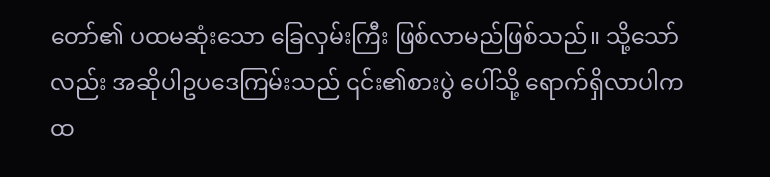တော်၏ ပထမဆုံးသော ခြေလှမ်းကြီး ဖြစ်လာမည်ဖြစ်သည်။ သို့သော်လည်း အဆိုပါဥပဒေကြမ်းသည် ၎င်း၏စားပွဲ ပေါ်သို့ ရောက်ရှိလာပါက ထ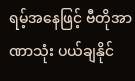ရမ့်အနေဖြင့် ဗီတိုအာဏာသုံး ပယ်ချနိုင်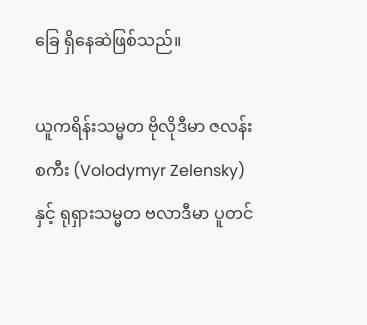ခြေ ရှိနေဆဲဖြစ်သည်။

ယူကရိန်းသမ္မတ ဗိုလိုဒီမာ ဇလန်းစကီး (Volodymyr Zelensky) နှင့် ရုရှားသမ္မတ ဗလာဒီမာ ပူတင်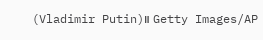(Vladimir Putin)။ Getty Images/AP